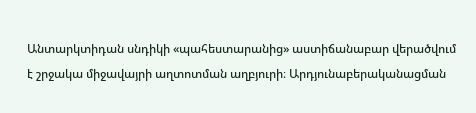Անտարկտիդան սնդիկի «պահեստարանից» աստիճանաբար վերածվում է շրջակա միջավայրի աղտոտման աղբյուրի։ Արդյունաբերականացման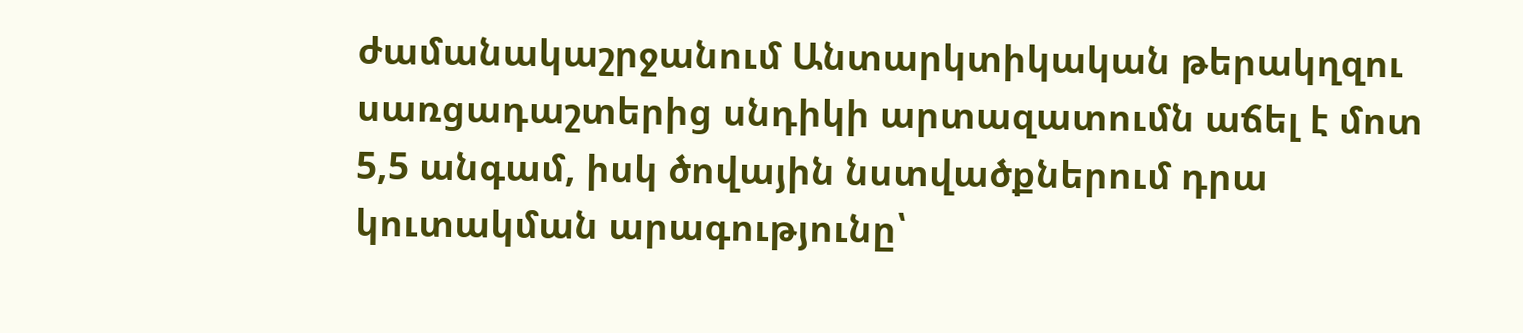ժամանակաշրջանում Անտարկտիկական թերակղզու սառցադաշտերից սնդիկի արտազատումն աճել է մոտ 5,5 անգամ, իսկ ծովային նստվածքներում դրա կուտակման արագությունը՝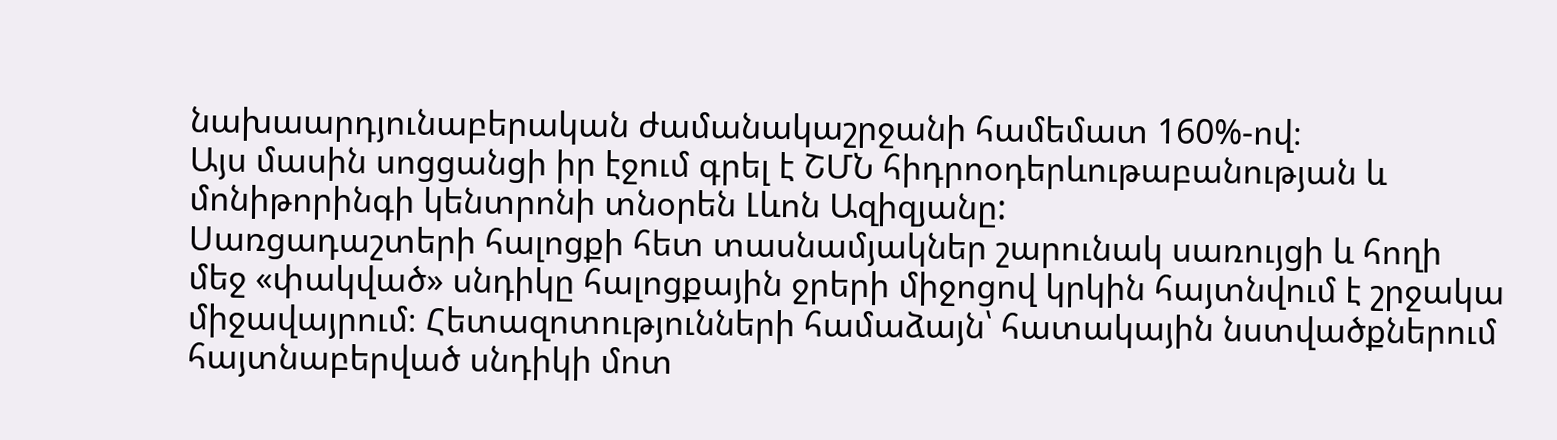նախաարդյունաբերական ժամանակաշրջանի համեմատ 160%-ով։
Այս մասին սոցցանցի իր էջում գրել է ՇՄՆ հիդրոօդերևութաբանության և մոնիթորինգի կենտրոնի տնօրեն Լևոն Ազիզյանը:
Սառցադաշտերի հալոցքի հետ տասնամյակներ շարունակ սառույցի և հողի մեջ «փակված» սնդիկը հալոցքային ջրերի միջոցով կրկին հայտնվում է շրջակա միջավայրում։ Հետազոտությունների համաձայն՝ հատակային նստվածքներում հայտնաբերված սնդիկի մոտ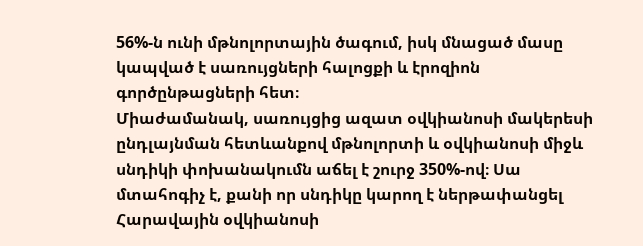56%-ն ունի մթնոլորտային ծագում, իսկ մնացած մասը կապված է սառույցների հալոցքի և էրոզիոն գործընթացների հետ։
Միաժամանակ, սառույցից ազատ օվկիանոսի մակերեսի ընդլայնման հետևանքով մթնոլորտի և օվկիանոսի միջև սնդիկի փոխանակումն աճել է շուրջ 350%-ով։ Սա մտահոգիչ է, քանի որ սնդիկը կարող է ներթափանցել Հարավային օվկիանոսի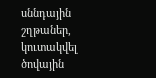սննդային շղթաներ, կուտակվել ծովային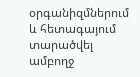օրգանիզմներում և հետագայում տարածվել ամբողջ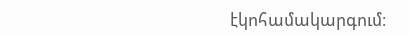էկոհամակարգում։